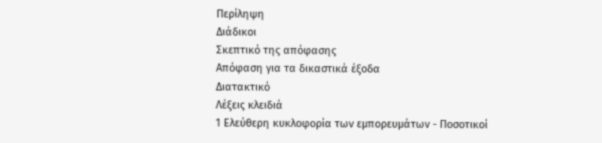Περίληψη
Διάδικοι
Σκεπτικό της απόφασης
Απόφαση για τα δικαστικά έξοδα
Διατακτικό
Λέξεις κλειδιά
1 Ελεύθερη κυκλοφορία των εμπορευμάτων - Ποσοτικοί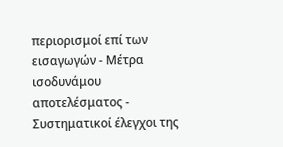περιορισμοί επί των εισαγωγών - Μέτρα ισοδυνάμου αποτελέσματος - Συστηματικοί έλεγχοι της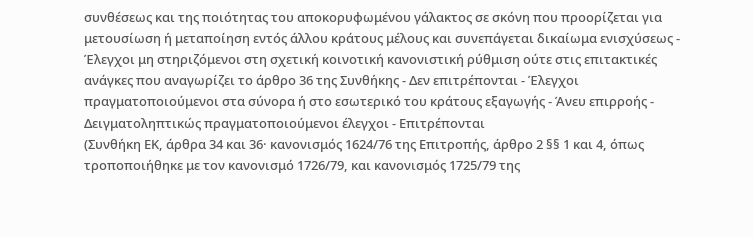συνθέσεως και της ποιότητας του αποκορυφωμένου γάλακτος σε σκόνη που προορίζεται για μετουσίωση ή μεταποίηση εντός άλλου κράτους μέλους και συνεπάγεται δικαίωμα ενισχύσεως - Έλεγχοι μη στηριζόμενοι στη σχετική κοινοτική κανονιστική ρύθμιση ούτε στις επιτακτικές ανάγκες που αναγωρίζει το άρθρο 36 της Συνθήκης - Δεν επιτρέπονται - Έλεγχοι πραγματοποιούμενοι στα σύνορα ή στο εσωτερικό του κράτους εξαγωγής - Άνευ επιρροής - Δειγματοληπτικώς πραγματοποιούμενοι έλεγχοι - Επιτρέπονται
(Συνθήκη ΕΚ, άρθρα 34 και 36· κανονισμός 1624/76 της Επιτροπής, άρθρο 2 §§ 1 και 4, όπως τροποποιήθηκε με τον κανονισμό 1726/79, και κανονισμός 1725/79 της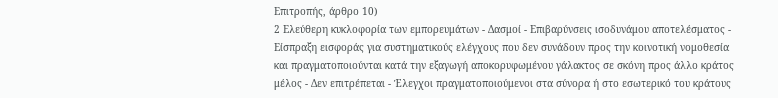Επιτροπής, άρθρο 10)
2 Ελεύθερη κυκλοφορία των εμπορευμάτων - Δασμοί - Επιβαρύνσεις ισοδυνάμου αποτελέσματος - Είσπραξη εισφοράς για συστηματικούς ελέγχους που δεν συνάδουν προς την κοινοτική νομοθεσία και πραγματοποιούνται κατά την εξαγωγή αποκορυφωμένου γάλακτος σε σκόνη προς άλλο κράτος μέλος - Δεν επιτρέπεται - Έλεγχοι πραγματοποιούμενοι στα σύνορα ή στο εσωτερικό του κράτους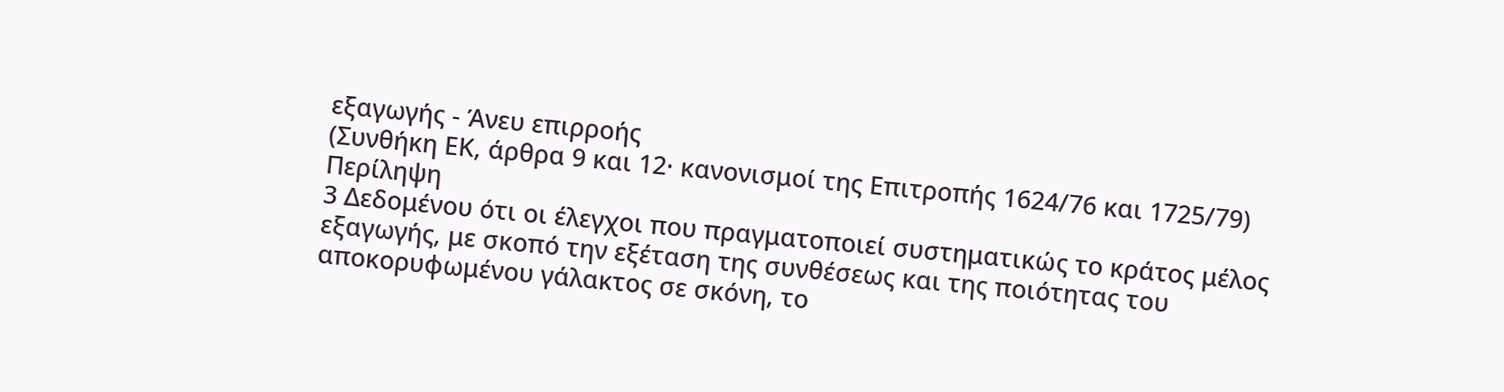εξαγωγής - Άνευ επιρροής
(Συνθήκη ΕΚ, άρθρα 9 και 12· κανονισμοί της Επιτροπής 1624/76 και 1725/79)
Περίληψη
3 Δεδομένου ότι οι έλεγχοι που πραγματοποιεί συστηματικώς το κράτος μέλος εξαγωγής, με σκοπό την εξέταση της συνθέσεως και της ποιότητας του αποκορυφωμένου γάλακτος σε σκόνη, το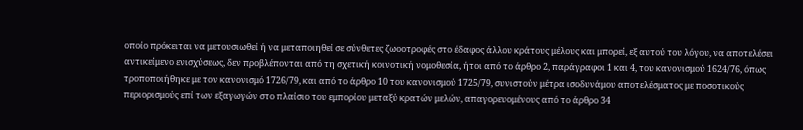οποίο πρόκειται να μετουσιωθεί ή να μεταποιηθεί σε σύνθετες ζωοοτροφές στο έδαφος άλλου κράτους μέλους και μπορεί, εξ αυτού του λόγου, να αποτελέσει αντικείμενο ενισχύσεως, δεν προβλέπονται από τη σχετική κοινοτική νομοθεσία, ήτοι από το άρθρο 2, παράγραφοι 1 και 4, του κανονισμού 1624/76, όπως τροποποιήθηκε με τον κανονισμό 1726/79, και από το άρθρο 10 του κανονισμού 1725/79, συνιστούν μέτρα ισοδυνάμου αποτελέσματος με ποσοτικούς περιορισμούς επί των εξαγωγών στο πλαίσιο του εμπορίου μεταξύ κρατών μελών, απαγορευομένους από το άρθρο 34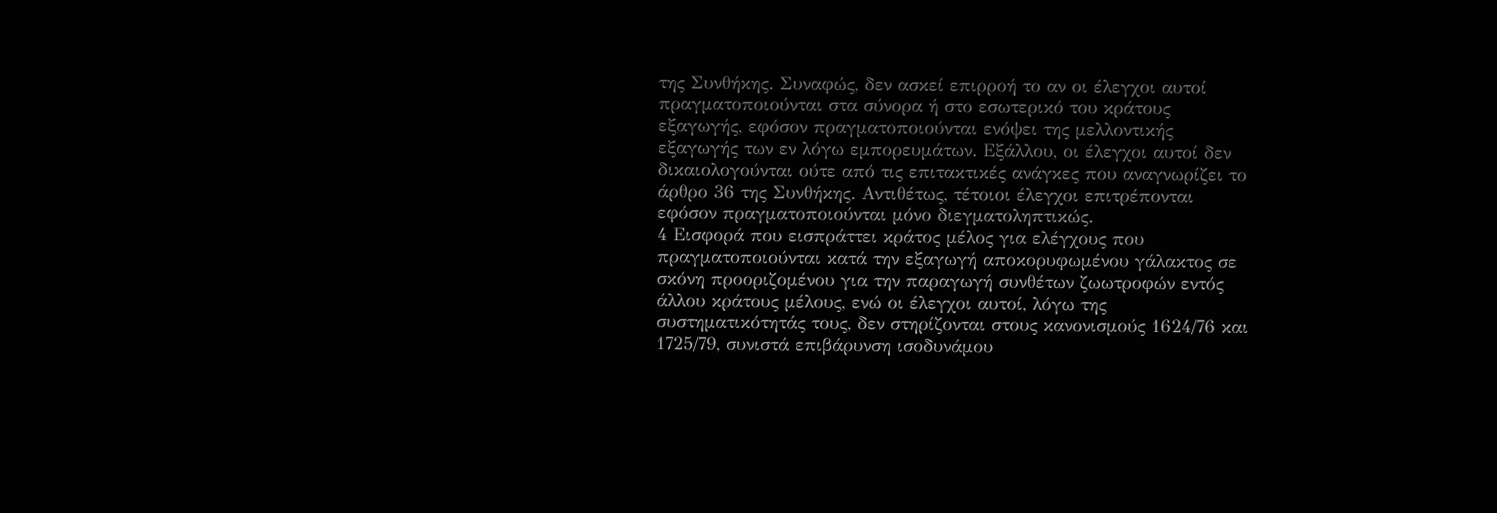της Συνθήκης. Συναφώς, δεν ασκεί επιρροή το αν οι έλεγχοι αυτοί πραγματοποιούνται στα σύνορα ή στο εσωτερικό του κράτους εξαγωγής, εφόσον πραγματοποιούνται ενόψει της μελλοντικής εξαγωγής των εν λόγω εμπορευμάτων. Εξάλλου, οι έλεγχοι αυτοί δεν δικαιολογούνται ούτε από τις επιτακτικές ανάγκες που αναγνωρίζει το άρθρο 36 της Συνθήκης. Αντιθέτως, τέτοιοι έλεγχοι επιτρέπονται εφόσον πραγματοποιούνται μόνο διεγματοληπτικώς.
4 Εισφορά που εισπράττει κράτος μέλος για ελέγχους που πραγματοποιούνται κατά την εξαγωγή αποκορυφωμένου γάλακτος σε σκόνη προοριζομένου για την παραγωγή συνθέτων ζωωτροφών εντός άλλου κράτους μέλους, ενώ οι έλεγχοι αυτοί, λόγω της συστηματικότητάς τους, δεν στηρίζονται στους κανονισμούς 1624/76 και 1725/79, συνιστά επιβάρυνση ισοδυνάμου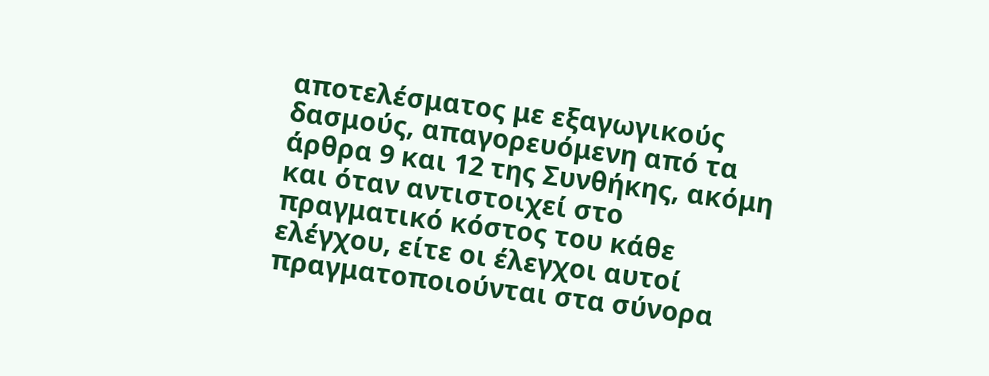αποτελέσματος με εξαγωγικούς δασμούς, απαγορευόμενη από τα άρθρα 9 και 12 της Συνθήκης, ακόμη και όταν αντιστοιχεί στο πραγματικό κόστος του κάθε ελέγχου, είτε οι έλεγχοι αυτοί πραγματοποιούνται στα σύνορα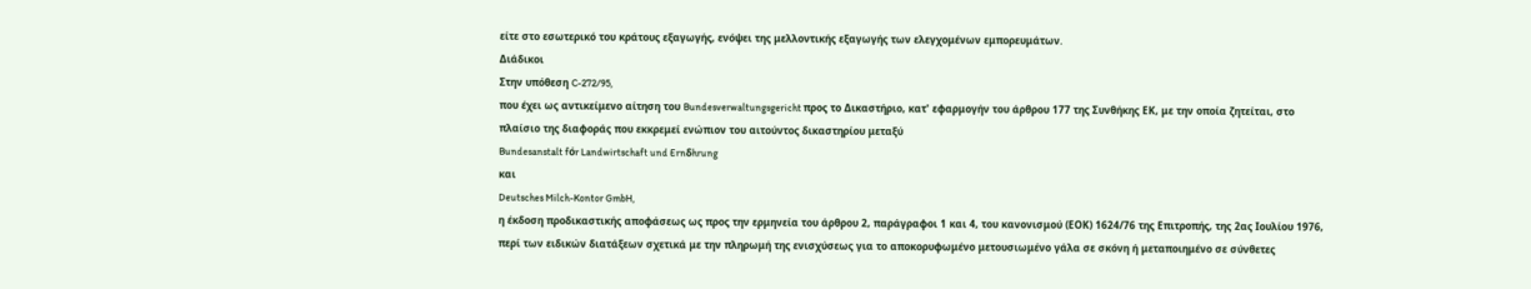είτε στο εσωτερικό του κράτους εξαγωγής, ενόψει της μελλοντικής εξαγωγής των ελεγχομένων εμπορευμάτων.
Διάδικοι
Στην υπόθεση C-272/95,
που έχει ως αντικείμενο αίτηση του Bundesverwaltungsgericht προς το Δικαστήριο, κατ' εφαρμογήν του άρθρου 177 της Συνθήκης ΕΚ, με την οποία ζητείται, στο πλαίσιο της διαφοράς που εκκρεμεί ενώπιον του αιτούντος δικαστηρίου μεταξύ
Bundesanstalt fόr Landwirtschaft und Ernδhrung
και
Deutsches Milch-Kontor GmbH,
η έκδοση προδικαστικής αποφάσεως ως προς την ερμηνεία του άρθρου 2, παράγραφοι 1 και 4, του κανονισμού (ΕΟΚ) 1624/76 της Επιτροπής, της 2ας Ιουλίου 1976, περί των ειδικών διατάξεων σχετικά με την πληρωμή της ενισχύσεως για το αποκορυφωμένο μετουσιωμένο γάλα σε σκόνη ή μεταποιημένο σε σύνθετες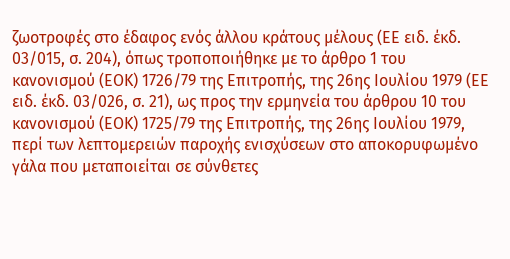ζωοτροφές στο έδαφος ενός άλλου κράτους μέλους (ΕΕ ειδ. έκδ. 03/015, σ. 204), όπως τροποποιήθηκε με το άρθρο 1 του κανονισμού (ΕΟΚ) 1726/79 της Επιτροπής, της 26ης Ιουλίου 1979 (ΕΕ ειδ. έκδ. 03/026, σ. 21), ως προς την ερμηνεία του άρθρου 10 του κανονισμού (ΕΟΚ) 1725/79 της Επιτροπής, της 26ης Ιουλίου 1979, περί των λεπτομερειών παροχής ενισχύσεων στο αποκορυφωμένο γάλα που μεταποιείται σε σύνθετες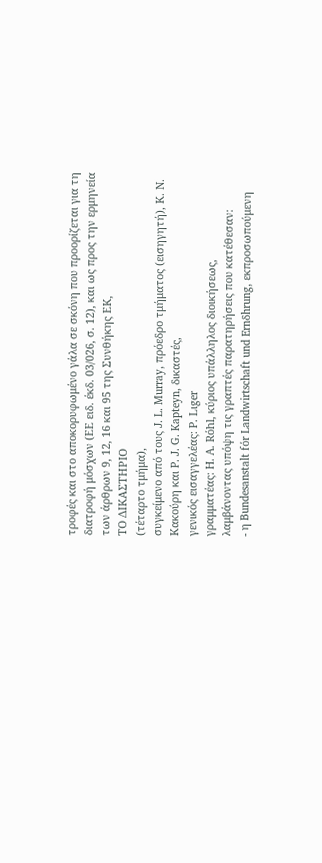τροφές και στο αποκορυφωμένο γάλα σε σκόνη που προορίζεται για τη διατροφή μόσχων (ΕΕ ειδ. έκδ. 03/026, σ. 12), και ως προς την ερμηνεία των άρθρων 9, 12, 16 και 95 της Συνθήκης ΕΚ,
ΤΟ ΔΙΚΑΣΤΗΡΙΟ
(τέταρτο τμήμα),
συγκείμενο από τους J. L. Murray, πρόεδρο τμήματος (εισηγητή), Κ. Ν. Κακούρη και P. J. G. Kapteyn, δικαστές,
γενικός εισαγγελέας: P. Lιger
γραμματέας: H. A. Rόhl, κύριος υπάλληλος διοικήσεως,
λαμβάνοντας υπόψη τις γραπτές παρατηρήσεις που κατέθεσαν:
- η Bundesanstalt fόr Landwirtschaft und Ernδhrung, εκπροσωπούμενη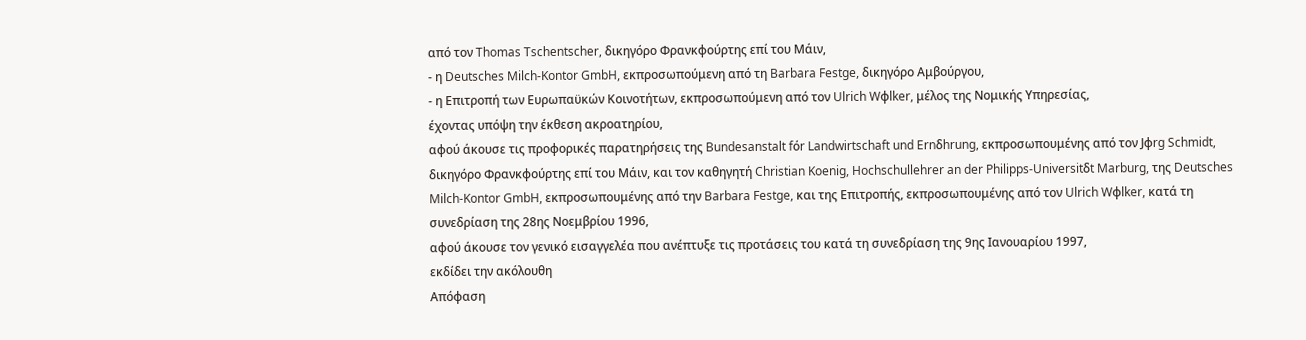από τον Thomas Tschentscher, δικηγόρο Φρανκφούρτης επί του Μάιν,
- η Deutsches Milch-Kontor GmbH, εκπροσωπούμενη από τη Barbara Festge, δικηγόρο Αμβούργου,
- η Επιτροπή των Ευρωπαϋκών Κοινοτήτων, εκπροσωπούμενη από τον Ulrich Wφlker, μέλος της Νομικής Υπηρεσίας,
έχοντας υπόψη την έκθεση ακροατηρίου,
αφού άκουσε τις προφορικές παρατηρήσεις της Bundesanstalt fόr Landwirtschaft und Ernδhrung, εκπροσωπουμένης από τον Jφrg Schmidt, δικηγόρο Φρανκφούρτης επί του Μάιν, και τον καθηγητή Christian Koenig, Hochschullehrer an der Philipps-Universitδt Marburg, της Deutsches Milch-Kontor GmbH, εκπροσωπουμένης από την Barbara Festge, και της Επιτροπής, εκπροσωπουμένης από τον Ulrich Wφlker, κατά τη συνεδρίαση της 28ης Νοεμβρίου 1996,
αφού άκουσε τον γενικό εισαγγελέα που ανέπτυξε τις προτάσεις του κατά τη συνεδρίαση της 9ης Ιανουαρίου 1997,
εκδίδει την ακόλουθη
Απόφαση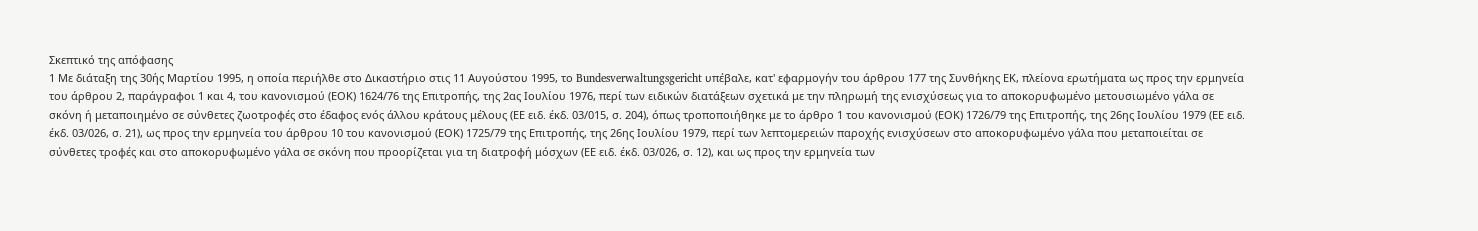Σκεπτικό της απόφασης
1 Με διάταξη της 30ής Μαρτίου 1995, η οποία περιήλθε στο Δικαστήριο στις 11 Αυγούστου 1995, το Bundesverwaltungsgericht υπέβαλε, κατ' εφαρμογήν του άρθρου 177 της Συνθήκης ΕΚ, πλείονα ερωτήματα ως προς την ερμηνεία του άρθρου 2, παράγραφοι 1 και 4, του κανονισμού (ΕΟΚ) 1624/76 της Επιτροπής, της 2ας Ιουλίου 1976, περί των ειδικών διατάξεων σχετικά με την πληρωμή της ενισχύσεως για το αποκορυφωμένο μετουσιωμένο γάλα σε σκόνη ή μεταποιημένο σε σύνθετες ζωοτροφές στο έδαφος ενός άλλου κράτους μέλους (ΕΕ ειδ. έκδ. 03/015, σ. 204), όπως τροποποιήθηκε με το άρθρο 1 του κανονισμού (ΕΟΚ) 1726/79 της Επιτροπής, της 26ης Ιουλίου 1979 (ΕΕ ειδ. έκδ. 03/026, σ. 21), ως προς την ερμηνεία του άρθρου 10 του κανονισμού (ΕΟΚ) 1725/79 της Επιτροπής, της 26ης Ιουλίου 1979, περί των λεπτομερειών παροχής ενισχύσεων στο αποκορυφωμένο γάλα που μεταποιείται σε σύνθετες τροφές και στο αποκορυφωμένο γάλα σε σκόνη που προορίζεται για τη διατροφή μόσχων (ΕΕ ειδ. έκδ. 03/026, σ. 12), και ως προς την ερμηνεία των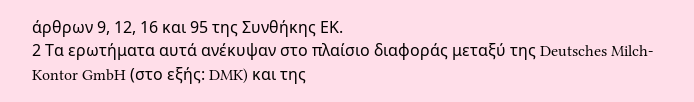άρθρων 9, 12, 16 και 95 της Συνθήκης ΕΚ.
2 Τα ερωτήματα αυτά ανέκυψαν στο πλαίσιο διαφοράς μεταξύ της Deutsches Milch-Kontor GmbH (στο εξής: DMK) και της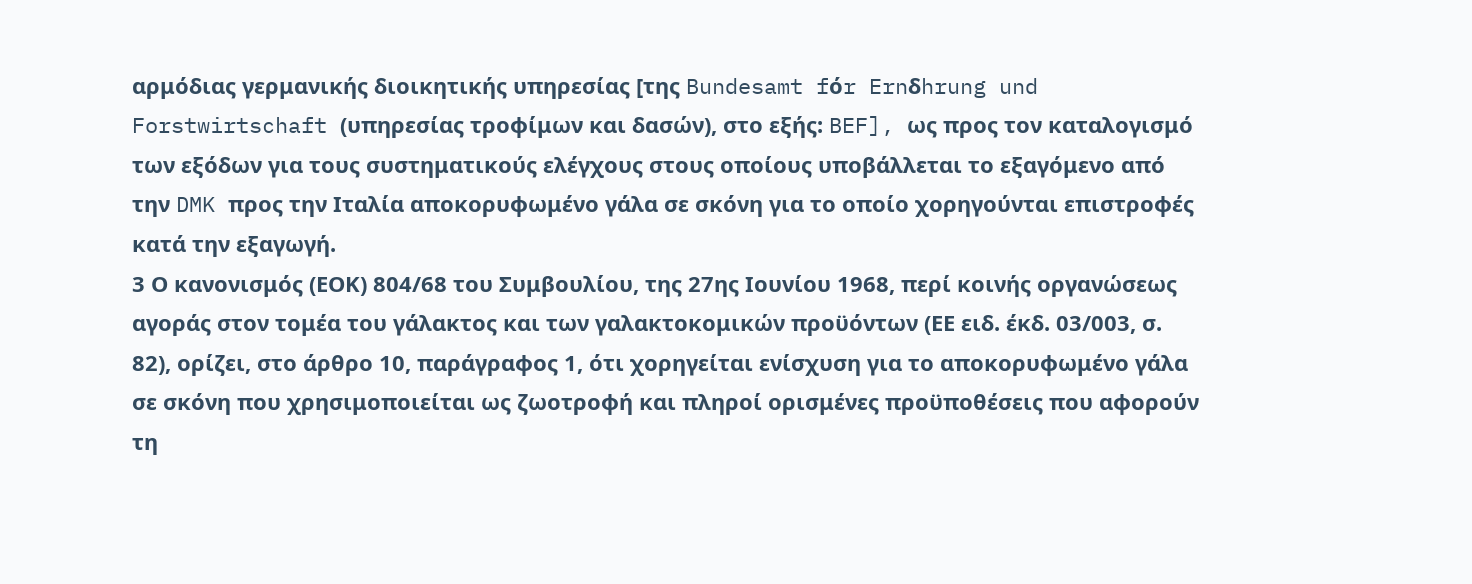αρμόδιας γερμανικής διοικητικής υπηρεσίας [της Bundesamt fόr Ernδhrung und Forstwirtschaft (υπηρεσίας τροφίμων και δασών), στο εξής: BEF], ως προς τον καταλογισμό των εξόδων για τους συστηματικούς ελέγχους στους οποίους υποβάλλεται το εξαγόμενο από την DMK προς την Ιταλία αποκορυφωμένο γάλα σε σκόνη για το οποίο χορηγούνται επιστροφές κατά την εξαγωγή.
3 Ο κανονισμός (ΕΟΚ) 804/68 του Συμβουλίου, της 27ης Ιουνίου 1968, περί κοινής οργανώσεως αγοράς στον τομέα του γάλακτος και των γαλακτοκομικών προϋόντων (ΕΕ ειδ. έκδ. 03/003, σ. 82), ορίζει, στο άρθρο 10, παράγραφος 1, ότι χορηγείται ενίσχυση για το αποκορυφωμένο γάλα σε σκόνη που χρησιμοποιείται ως ζωοτροφή και πληροί ορισμένες προϋποθέσεις που αφορούν τη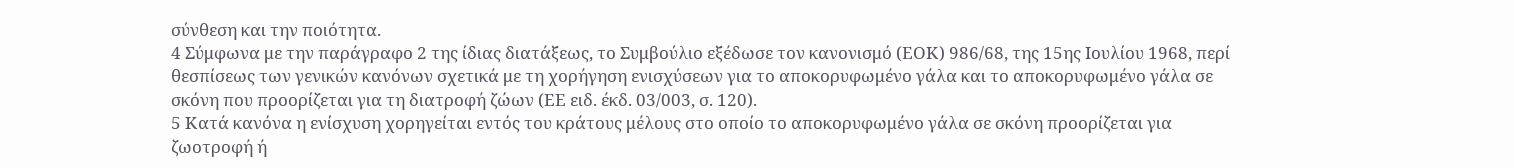σύνθεση και την ποιότητα.
4 Σύμφωνα με την παράγραφο 2 της ίδιας διατάξεως, το Συμβούλιο εξέδωσε τον κανονισμό (ΕΟΚ) 986/68, της 15ης Ιουλίου 1968, περί θεσπίσεως των γενικών κανόνων σχετικά με τη χορήγηση ενισχύσεων για το αποκορυφωμένο γάλα και το αποκορυφωμένο γάλα σε σκόνη που προορίζεται για τη διατροφή ζώων (ΕΕ ειδ. έκδ. 03/003, σ. 120).
5 Κατά κανόνα η ενίσχυση χορηγείται εντός του κράτους μέλους στο οποίο το αποκορυφωμένο γάλα σε σκόνη προορίζεται για ζωοτροφή ή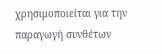χρησιμοποιείται για την παραγωγή συνθέτων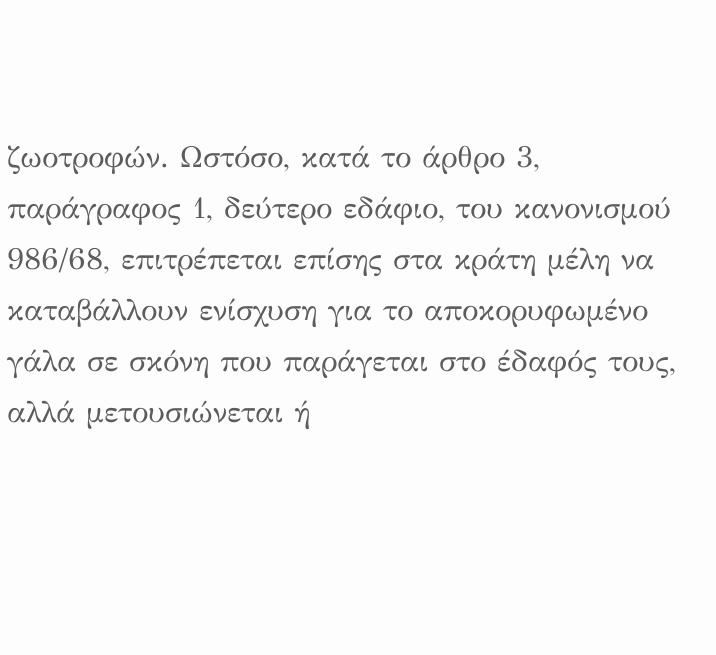ζωοτροφών. Ωστόσο, κατά το άρθρο 3, παράγραφος 1, δεύτερο εδάφιο, του κανονισμού 986/68, επιτρέπεται επίσης στα κράτη μέλη να καταβάλλουν ενίσχυση για το αποκορυφωμένο γάλα σε σκόνη που παράγεται στο έδαφός τους, αλλά μετουσιώνεται ή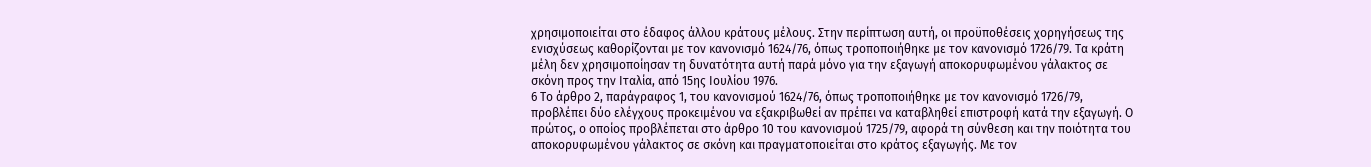χρησιμοποιείται στο έδαφος άλλου κράτους μέλους. Στην περίπτωση αυτή, οι προϋποθέσεις χορηγήσεως της ενισχύσεως καθορίζονται με τον κανονισμό 1624/76, όπως τροποποιήθηκε με τον κανονισμό 1726/79. Τα κράτη μέλη δεν χρησιμοποίησαν τη δυνατότητα αυτή παρά μόνο για την εξαγωγή αποκορυφωμένου γάλακτος σε σκόνη προς την Ιταλία, από 15ης Ιουλίου 1976.
6 Το άρθρο 2, παράγραφος 1, του κανονισμού 1624/76, όπως τροποποιήθηκε με τον κανονισμό 1726/79, προβλέπει δύο ελέγχους προκειμένου να εξακριβωθεί αν πρέπει να καταβληθεί επιστροφή κατά την εξαγωγή. Ο πρώτος, ο οποίος προβλέπεται στο άρθρο 10 του κανονισμού 1725/79, αφορά τη σύνθεση και την ποιότητα του αποκορυφωμένου γάλακτος σε σκόνη και πραγματοποιείται στο κράτος εξαγωγής. Με τον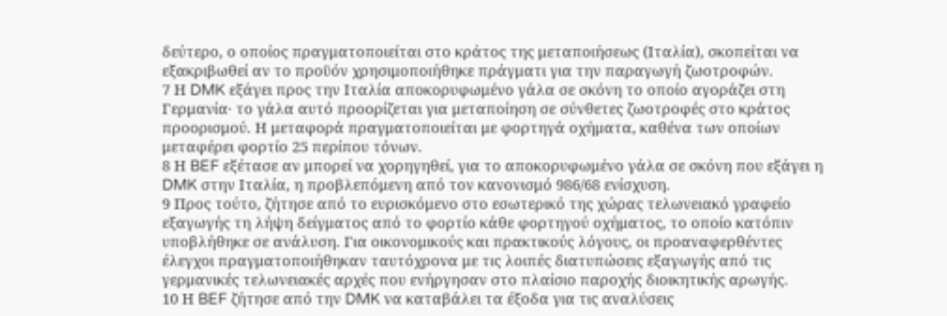δεύτερο, ο οποίος πραγματοποιείται στο κράτος της μεταποιήσεως (Ιταλία), σκοπείται να εξακριβωθεί αν το προϋόν χρησιμοποιήθηκε πράγματι για την παραγωγή ζωοτροφών.
7 Η DMK εξάγει προς την Ιταλία αποκορυφωμένο γάλα σε σκόνη το οποίο αγοράζει στη Γερμανία· το γάλα αυτό προορίζεται για μεταποίηση σε σύνθετες ζωοτροφές στο κράτος προορισμού. Η μεταφορά πραγματοποιείται με φορτηγά οχήματα, καθένα των οποίων μεταφέρει φορτίο 25 περίπου τόνων.
8 Η BEF εξέτασε αν μπορεί να χορηγηθεί, για το αποκορυφωμένο γάλα σε σκόνη που εξάγει η DMK στην Ιταλία, η προβλεπόμενη από τον κανονισμό 986/68 ενίσχυση.
9 Προς τούτο, ζήτησε από το ευρισκόμενο στο εσωτερικό της χώρας τελωνειακό γραφείο εξαγωγής τη λήψη δείγματος από το φορτίο κάθε φορτηγού οχήματος, το οποίο κατόπιν υποβλήθηκε σε ανάλυση. Για οικονομικούς και πρακτικούς λόγους, οι προαναφερθέντες έλεγχοι πραγματοποιήθηκαν ταυτόχρονα με τις λοιπές διατυπώσεις εξαγωγής από τις γερμανικές τελωνειακές αρχές που ενήργησαν στο πλαίσιο παροχής διοικητικής αρωγής.
10 Η BEF ζήτησε από την DMK να καταβάλει τα έξοδα για τις αναλύσεις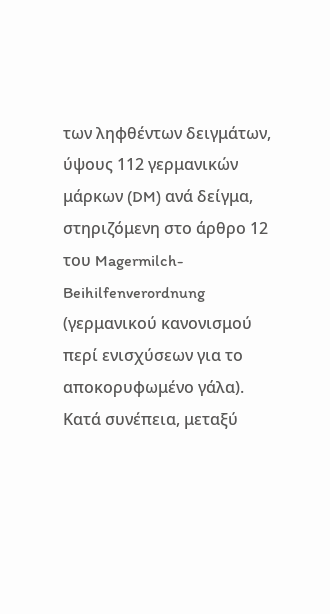των ληφθέντων δειγμάτων, ύψους 112 γερμανικών μάρκων (DM) ανά δείγμα, στηριζόμενη στο άρθρο 12 του Magermilch-Beihilfenverordnung (γερμανικού κανονισμού περί ενισχύσεων για το αποκορυφωμένο γάλα). Κατά συνέπεια, μεταξύ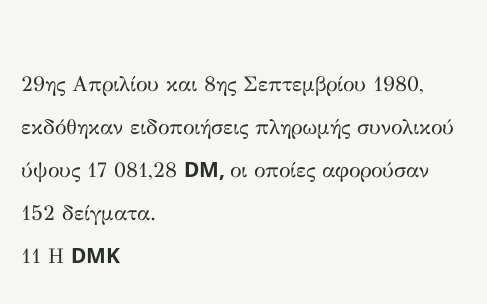29ης Απριλίου και 8ης Σεπτεμβρίου 1980, εκδόθηκαν ειδοποιήσεις πληρωμής συνολικού ύψους 17 081,28 DM, οι οποίες αφορούσαν 152 δείγματα.
11 Η DMK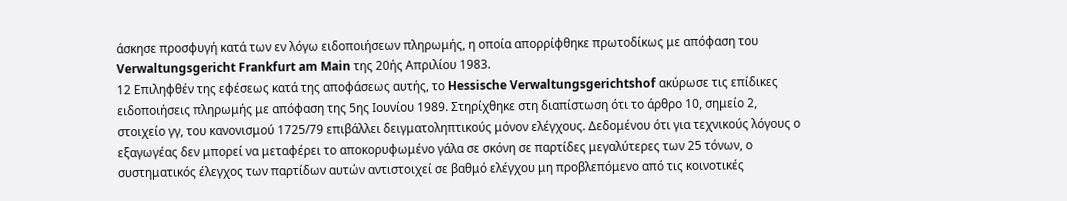άσκησε προσφυγή κατά των εν λόγω ειδοποιήσεων πληρωμής, η οποία απορρίφθηκε πρωτοδίκως με απόφαση του Verwaltungsgericht Frankfurt am Main της 20ής Απριλίου 1983.
12 Επιληφθέν της εφέσεως κατά της αποφάσεως αυτής, το Hessische Verwaltungsgerichtshof ακύρωσε τις επίδικες ειδοποιήσεις πληρωμής με απόφαση της 5ης Ιουνίου 1989. Στηρίχθηκε στη διαπίστωση ότι το άρθρο 10, σημείο 2, στοιχείο γγ, του κανονισμού 1725/79 επιβάλλει δειγματοληπτικούς μόνον ελέγχους. Δεδομένου ότι για τεχνικούς λόγους ο εξαγωγέας δεν μπορεί να μεταφέρει το αποκορυφωμένο γάλα σε σκόνη σε παρτίδες μεγαλύτερες των 25 τόνων, ο συστηματικός έλεγχος των παρτίδων αυτών αντιστοιχεί σε βαθμό ελέγχου μη προβλεπόμενο από τις κοινοτικές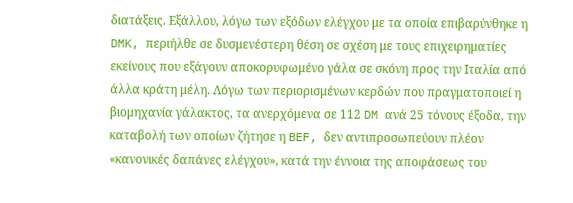διατάξεις. Εξάλλου, λόγω των εξόδων ελέγχου με τα οποία επιβαρύνθηκε η DMK, περιήλθε σε δυσμενέστερη θέση σε σχέση με τους επιχειρηματίες εκείνους που εξάγουν αποκορυφωμένο γάλα σε σκόνη προς την Ιταλία από άλλα κράτη μέλη. Λόγω των περιορισμένων κερδών που πραγματοποιεί η βιομηχανία γάλακτος, τα ανερχόμενα σε 112 DM ανά 25 τόνους έξοδα, την καταβολή των οποίων ζήτησε η BEF, δεν αντιπροσωπεύουν πλέον «κανονικές δαπάνες ελέγχου», κατά την έννοια της αποφάσεως του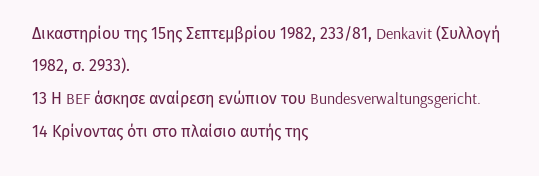Δικαστηρίου της 15ης Σεπτεμβρίου 1982, 233/81, Denkavit (Συλλογή 1982, σ. 2933).
13 Η BEF άσκησε αναίρεση ενώπιον του Bundesverwaltungsgericht.
14 Κρίνοντας ότι στο πλαίσιο αυτής της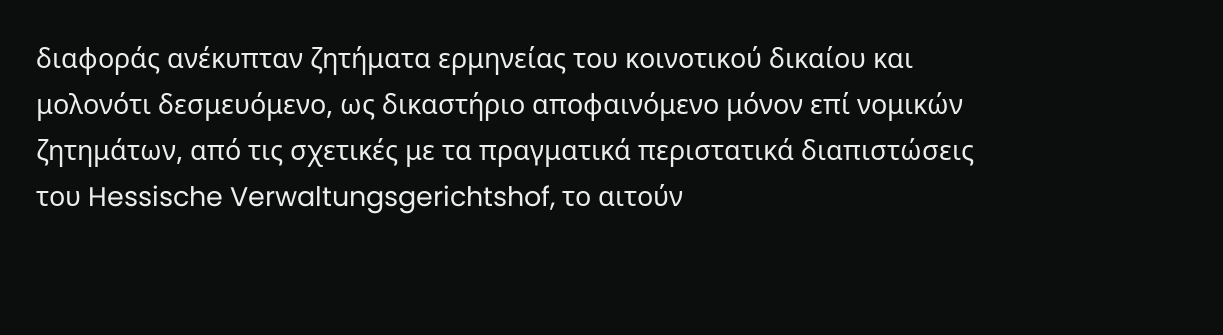διαφοράς ανέκυπταν ζητήματα ερμηνείας του κοινοτικού δικαίου και μολονότι δεσμευόμενο, ως δικαστήριο αποφαινόμενο μόνον επί νομικών ζητημάτων, από τις σχετικές με τα πραγματικά περιστατικά διαπιστώσεις του Hessische Verwaltungsgerichtshof, το αιτούν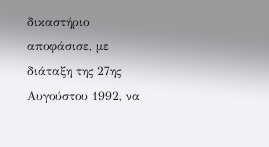δικαστήριο αποφάσισε, με διάταξη της 27ης Αυγούστου 1992, να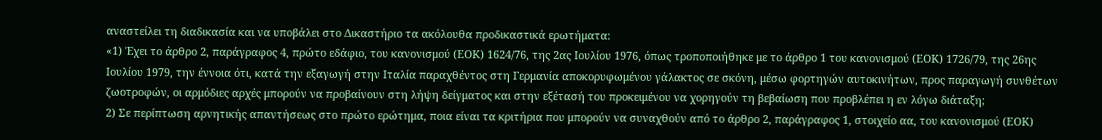αναστείλει τη διαδικασία και να υποβάλει στο Δικαστήριο τα ακόλουθα προδικαστικά ερωτήματα:
«1) Έχει το άρθρο 2, παράγραφος 4, πρώτο εδάφιο, του κανονισμού (ΕΟΚ) 1624/76, της 2ας Ιουλίου 1976, όπως τροποποιήθηκε με το άρθρο 1 του κανονισμού (ΕΟΚ) 1726/79, της 26ης Ιουλίου 1979, την έννοια ότι, κατά την εξαγωγή στην Ιταλία παραχθέντος στη Γερμανία αποκορυφωμένου γάλακτος σε σκόνη, μέσω φορτηγών αυτοκινήτων, προς παραγωγή συνθέτων ζωοτροφών, οι αρμόδιες αρχές μπορούν να προβαίνουν στη λήψη δείγματος και στην εξέτασή του προκειμένου να χορηγούν τη βεβαίωση που προβλέπει η εν λόγω διάταξη;
2) Σε περίπτωση αρνητικής απαντήσεως στο πρώτο ερώτημα, ποια είναι τα κριτήρια που μπορούν να συναχθούν από το άρθρο 2, παράγραφος 1, στοιχείο αα, του κανονισμού (ΕΟΚ)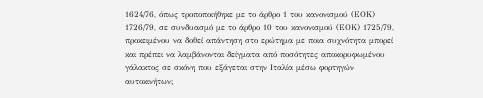1624/76, όπως τροποποιήθηκε με το άρθρο 1 του κανονισμού (ΕΟΚ) 1726/79, σε συνδυασμό με το άρθρο 10 του κανονισμού (ΕΟΚ) 1725/79, προκειμένου να δοθεί απάντηση στο ερώτημα με ποια συχνότητα μπορεί και πρέπει να λαμβάνονται δείγματα από ποσότητες αποκορυφωμένου γάλακτος σε σκόνη που εξάγεται στην Ιταλία μέσω φορτηγών αυτοκινήτων;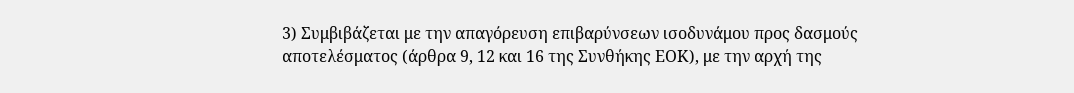3) Συμβιβάζεται με την απαγόρευση επιβαρύνσεων ισοδυνάμου προς δασμούς αποτελέσματος (άρθρα 9, 12 και 16 της Συνθήκης ΕΟΚ), με την αρχή της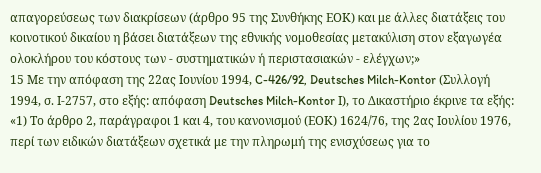απαγορεύσεως των διακρίσεων (άρθρο 95 της Συνθήκης ΕΟΚ) και με άλλες διατάξεις του κοινοτικού δικαίου η βάσει διατάξεων της εθνικής νομοθεσίας μετακύλιση στον εξαγωγέα ολοκλήρου του κόστους των - συστηματικών ή περιστασιακών - ελέγχων;»
15 Με την απόφαση της 22ας Ιουνίου 1994, C-426/92, Deutsches Milch-Kontor (Συλλογή 1994, σ. Ι-2757, στο εξής: απόφαση Deutsches Milch-Kontor Ι), το Δικαστήριο έκρινε τα εξής:
«1) Το άρθρο 2, παράγραφοι 1 και 4, του κανονισμού (ΕΟΚ) 1624/76, της 2ας Ιουλίου 1976, περί των ειδικών διατάξεων σχετικά με την πληρωμή της ενισχύσεως για το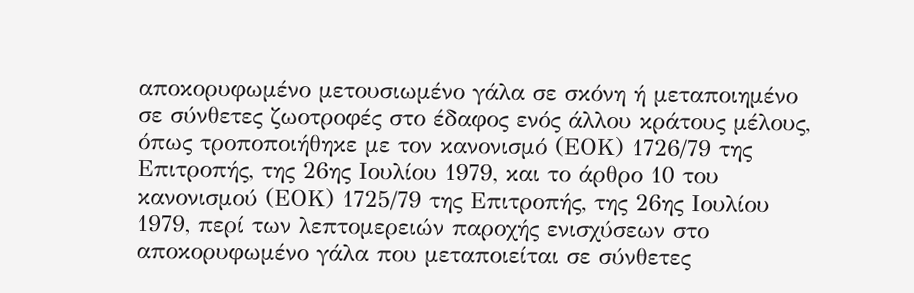αποκορυφωμένο μετουσιωμένο γάλα σε σκόνη ή μεταποιημένο σε σύνθετες ζωοτροφές στο έδαφος ενός άλλου κράτους μέλους, όπως τροποποιήθηκε με τον κανονισμό (ΕΟΚ) 1726/79 της Επιτροπής, της 26ης Ιουλίου 1979, και το άρθρο 10 του κανονισμού (ΕΟΚ) 1725/79 της Επιτροπής, της 26ης Ιουλίου 1979, περί των λεπτομερειών παροχής ενισχύσεων στο αποκορυφωμένο γάλα που μεταποιείται σε σύνθετες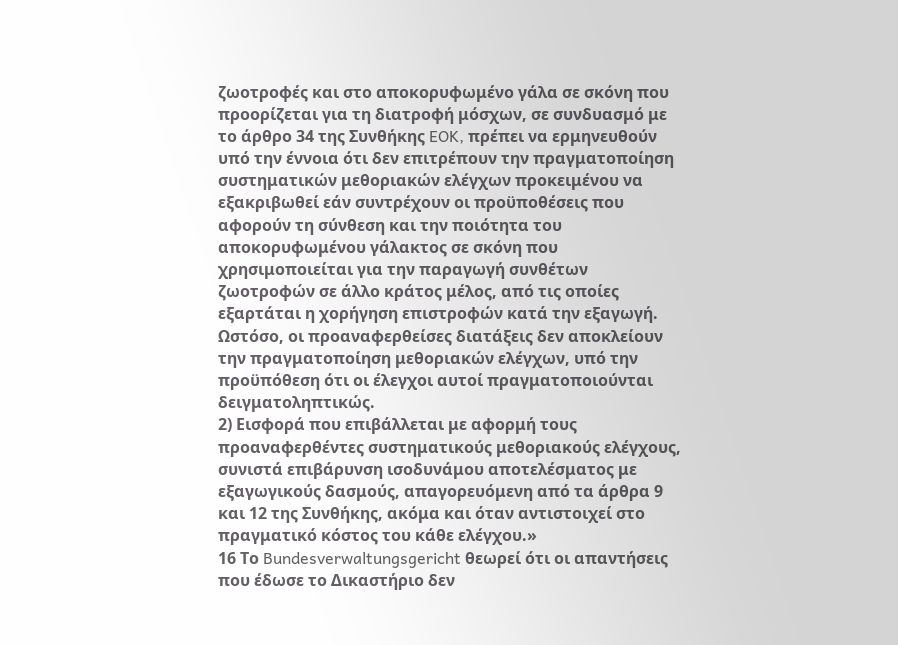ζωοτροφές και στο αποκορυφωμένο γάλα σε σκόνη που προορίζεται για τη διατροφή μόσχων, σε συνδυασμό με το άρθρο 34 της Συνθήκης EOK, πρέπει να ερμηνευθούν υπό την έννοια ότι δεν επιτρέπουν την πραγματοποίηση συστηματικών μεθοριακών ελέγχων προκειμένου να εξακριβωθεί εάν συντρέχουν οι προϋποθέσεις που αφορούν τη σύνθεση και την ποιότητα του αποκορυφωμένου γάλακτος σε σκόνη που χρησιμοποιείται για την παραγωγή συνθέτων ζωοτροφών σε άλλο κράτος μέλος, από τις οποίες εξαρτάται η χορήγηση επιστροφών κατά την εξαγωγή. Ωστόσο, οι προαναφερθείσες διατάξεις δεν αποκλείουν την πραγματοποίηση μεθοριακών ελέγχων, υπό την προϋπόθεση ότι οι έλεγχοι αυτοί πραγματοποιούνται δειγματοληπτικώς.
2) Εισφορά που επιβάλλεται με αφορμή τους προαναφερθέντες συστηματικούς μεθοριακούς ελέγχους, συνιστά επιβάρυνση ισοδυνάμου αποτελέσματος με εξαγωγικούς δασμούς, απαγορευόμενη από τα άρθρα 9 και 12 της Συνθήκης, ακόμα και όταν αντιστοιχεί στο πραγματικό κόστος του κάθε ελέγχου.»
16 Το Bundesverwaltungsgericht θεωρεί ότι οι απαντήσεις που έδωσε το Δικαστήριο δεν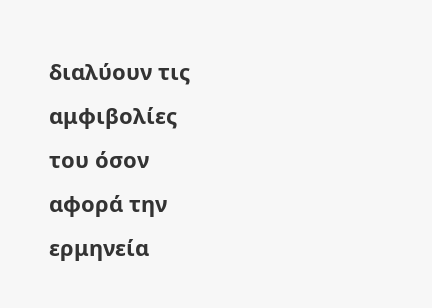διαλύουν τις αμφιβολίες του όσον αφορά την ερμηνεία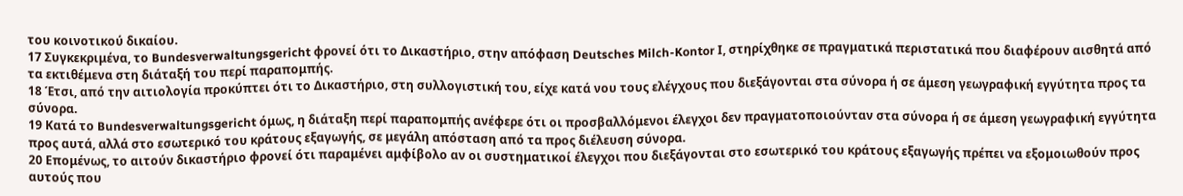του κοινοτικού δικαίου.
17 Συγκεκριμένα, το Bundesverwaltungsgericht φρονεί ότι το Δικαστήριο, στην απόφαση Deutsches Milch-Kontor Ι, στηρίχθηκε σε πραγματικά περιστατικά που διαφέρουν αισθητά από τα εκτιθέμενα στη διάταξή του περί παραπομπής.
18 Έτσι, από την αιτιολογία προκύπτει ότι το Δικαστήριο, στη συλλογιστική του, είχε κατά νου τους ελέγχους που διεξάγονται στα σύνορα ή σε άμεση γεωγραφική εγγύτητα προς τα σύνορα.
19 Κατά το Bundesverwaltungsgericht όμως, η διάταξη περί παραπομπής ανέφερε ότι οι προσβαλλόμενοι έλεγχοι δεν πραγματοποιούνταν στα σύνορα ή σε άμεση γεωγραφική εγγύτητα προς αυτά, αλλά στο εσωτερικό του κράτους εξαγωγής, σε μεγάλη απόσταση από τα προς διέλευση σύνορα.
20 Επομένως, το αιτούν δικαστήριο φρονεί ότι παραμένει αμφίβολο αν οι συστηματικοί έλεγχοι που διεξάγονται στο εσωτερικό του κράτους εξαγωγής πρέπει να εξομοιωθούν προς αυτούς που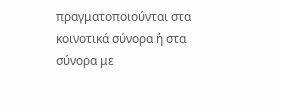πραγματοποιούνται στα κοινοτικά σύνορα ή στα σύνορα με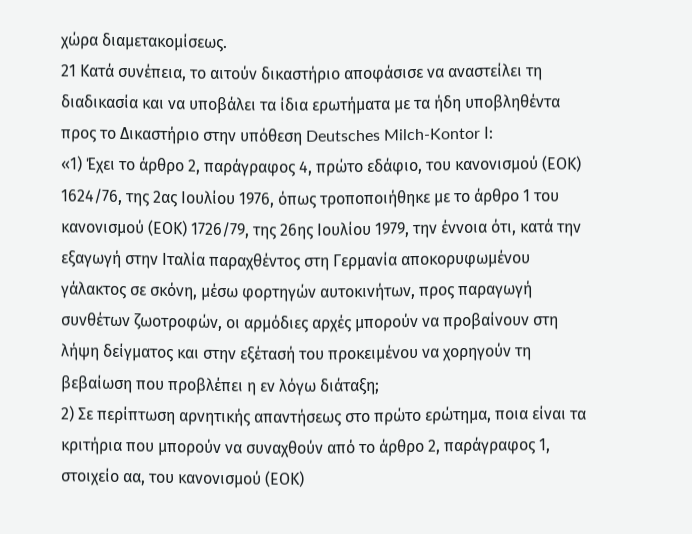χώρα διαμετακομίσεως.
21 Κατά συνέπεια, το αιτούν δικαστήριο αποφάσισε να αναστείλει τη διαδικασία και να υποβάλει τα ίδια ερωτήματα με τα ήδη υποβληθέντα προς το Δικαστήριο στην υπόθεση Deutsches Milch-Kontor Ι:
«1) Έχει το άρθρο 2, παράγραφος 4, πρώτο εδάφιο, του κανονισμού (ΕΟΚ) 1624/76, της 2ας Ιουλίου 1976, όπως τροποποιήθηκε με το άρθρο 1 του κανονισμού (ΕΟΚ) 1726/79, της 26ης Ιουλίου 1979, την έννοια ότι, κατά την εξαγωγή στην Ιταλία παραχθέντος στη Γερμανία αποκορυφωμένου γάλακτος σε σκόνη, μέσω φορτηγών αυτοκινήτων, προς παραγωγή συνθέτων ζωοτροφών, οι αρμόδιες αρχές μπορούν να προβαίνουν στη λήψη δείγματος και στην εξέτασή του προκειμένου να χορηγούν τη βεβαίωση που προβλέπει η εν λόγω διάταξη;
2) Σε περίπτωση αρνητικής απαντήσεως στο πρώτο ερώτημα, ποια είναι τα κριτήρια που μπορούν να συναχθούν από το άρθρο 2, παράγραφος 1, στοιχείο αα, του κανονισμού (ΕΟΚ)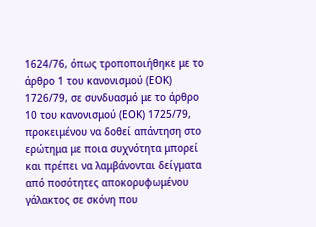1624/76, όπως τροποποιήθηκε με το άρθρο 1 του κανονισμού (ΕΟΚ) 1726/79, σε συνδυασμό με το άρθρο 10 του κανονισμού (ΕΟΚ) 1725/79, προκειμένου να δοθεί απάντηση στο ερώτημα με ποια συχνότητα μπορεί και πρέπει να λαμβάνονται δείγματα από ποσότητες αποκορυφωμένου γάλακτος σε σκόνη που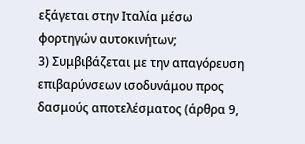εξάγεται στην Ιταλία μέσω φορτηγών αυτοκινήτων;
3) Συμβιβάζεται με την απαγόρευση επιβαρύνσεων ισοδυνάμου προς δασμούς αποτελέσματος (άρθρα 9,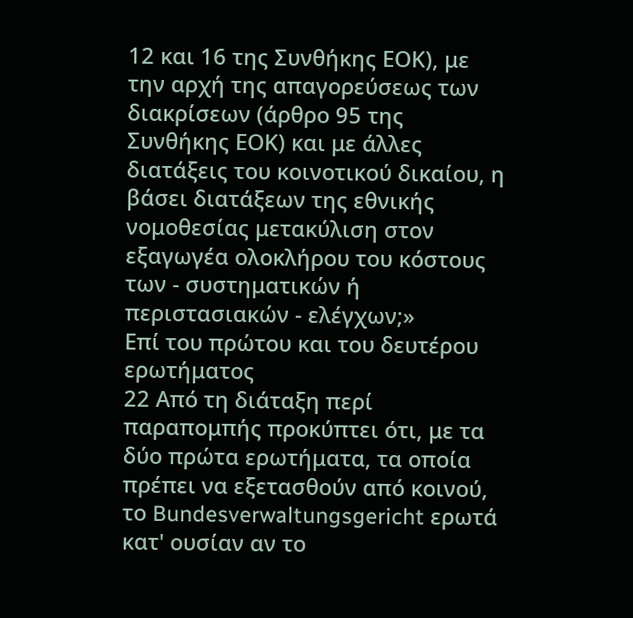12 και 16 της Συνθήκης ΕΟΚ), με την αρχή της απαγορεύσεως των διακρίσεων (άρθρο 95 της Συνθήκης ΕΟΚ) και με άλλες διατάξεις του κοινοτικού δικαίου, η βάσει διατάξεων της εθνικής νομοθεσίας μετακύλιση στον εξαγωγέα ολοκλήρου του κόστους των - συστηματικών ή περιστασιακών - ελέγχων;»
Επί του πρώτου και του δευτέρου ερωτήματος
22 Από τη διάταξη περί παραπομπής προκύπτει ότι, με τα δύο πρώτα ερωτήματα, τα οποία πρέπει να εξετασθούν από κοινού, το Bundesverwaltungsgericht ερωτά κατ' ουσίαν αν το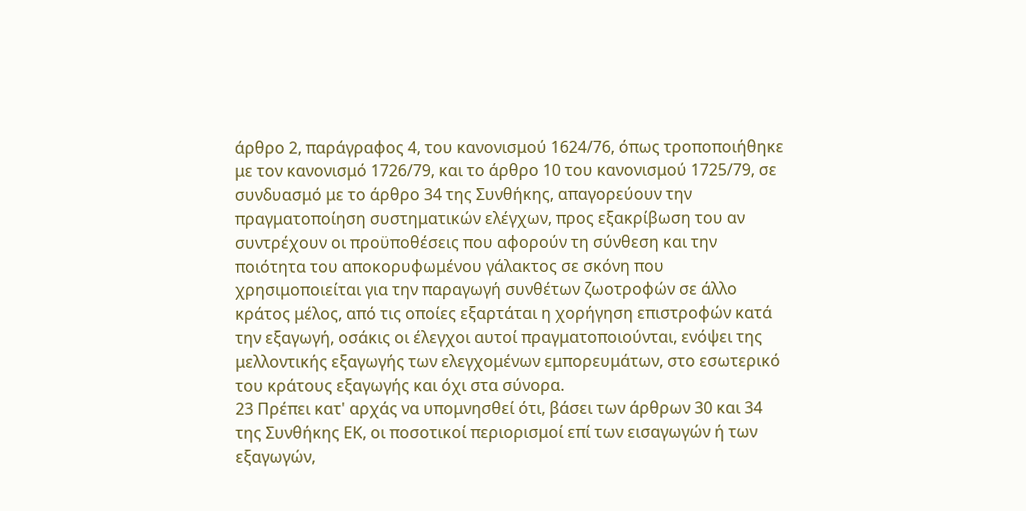άρθρο 2, παράγραφος 4, του κανονισμού 1624/76, όπως τροποποιήθηκε με τον κανονισμό 1726/79, και το άρθρο 10 του κανονισμού 1725/79, σε συνδυασμό με το άρθρο 34 της Συνθήκης, απαγορεύουν την πραγματοποίηση συστηματικών ελέγχων, προς εξακρίβωση του αν συντρέχουν οι προϋποθέσεις που αφορούν τη σύνθεση και την ποιότητα του αποκορυφωμένου γάλακτος σε σκόνη που χρησιμοποιείται για την παραγωγή συνθέτων ζωοτροφών σε άλλο κράτος μέλος, από τις οποίες εξαρτάται η χορήγηση επιστροφών κατά την εξαγωγή, οσάκις οι έλεγχοι αυτοί πραγματοποιούνται, ενόψει της μελλοντικής εξαγωγής των ελεγχομένων εμπορευμάτων, στο εσωτερικό του κράτους εξαγωγής και όχι στα σύνορα.
23 Πρέπει κατ' αρχάς να υπομνησθεί ότι, βάσει των άρθρων 30 και 34 της Συνθήκης ΕΚ, οι ποσοτικοί περιορισμοί επί των εισαγωγών ή των εξαγωγών,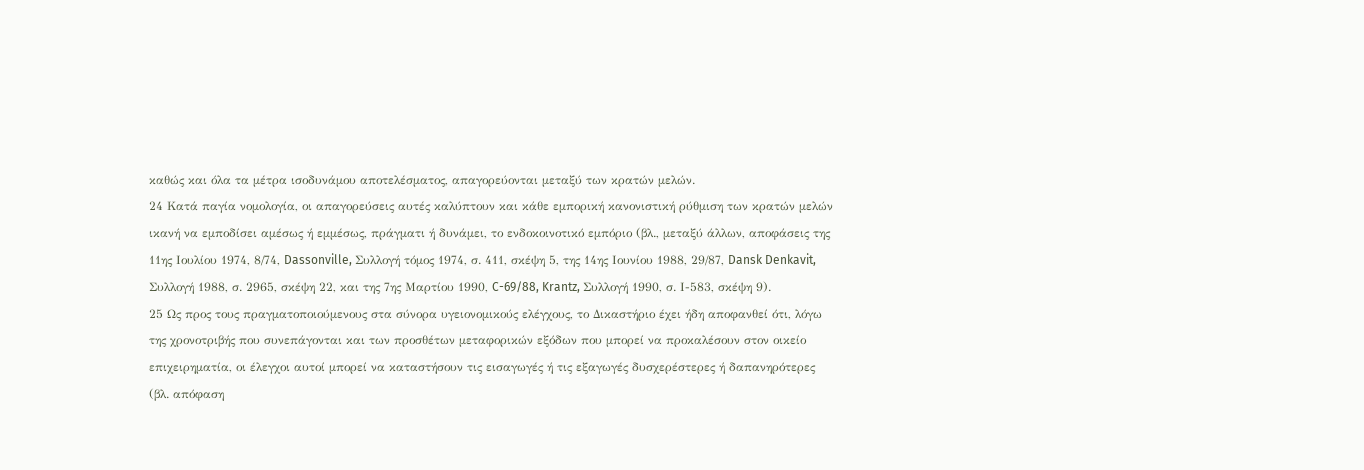καθώς και όλα τα μέτρα ισοδυνάμου αποτελέσματος, απαγορεύονται μεταξύ των κρατών μελών.
24 Κατά παγία νομολογία, οι απαγορεύσεις αυτές καλύπτουν και κάθε εμπορική κανονιστική ρύθμιση των κρατών μελών ικανή να εμποδίσει αμέσως ή εμμέσως, πράγματι ή δυνάμει, το ενδοκοινοτικό εμπόριο (βλ., μεταξύ άλλων, αποφάσεις της 11ης Ιουλίου 1974, 8/74, Dassonville, Συλλογή τόμος 1974, σ. 411, σκέψη 5, της 14ης Ιουνίου 1988, 29/87, Dansk Denkavit, Συλλογή 1988, σ. 2965, σκέψη 22, και της 7ης Μαρτίου 1990, C-69/88, Krantz, Συλλογή 1990, σ. Ι-583, σκέψη 9).
25 Ως προς τους πραγματοποιούμενους στα σύνορα υγειονομικούς ελέγχους, το Δικαστήριο έχει ήδη αποφανθεί ότι, λόγω της χρονοτριβής που συνεπάγονται και των προσθέτων μεταφορικών εξόδων που μπορεί να προκαλέσουν στον οικείο επιχειρηματία, οι έλεγχοι αυτοί μπορεί να καταστήσουν τις εισαγωγές ή τις εξαγωγές δυσχερέστερες ή δαπανηρότερες (βλ. απόφαση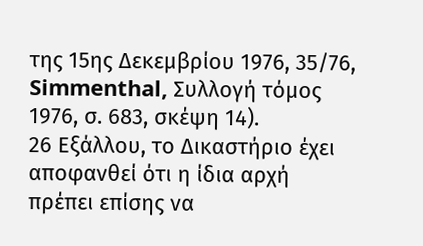της 15ης Δεκεμβρίου 1976, 35/76, Simmenthal, Συλλογή τόμος 1976, σ. 683, σκέψη 14).
26 Εξάλλου, το Δικαστήριο έχει αποφανθεί ότι η ίδια αρχή πρέπει επίσης να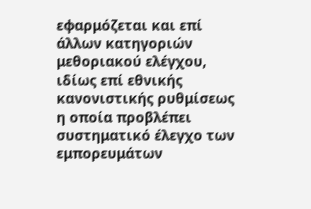εφαρμόζεται και επί άλλων κατηγοριών μεθοριακού ελέγχου, ιδίως επί εθνικής κανονιστικής ρυθμίσεως η οποία προβλέπει συστηματικό έλεγχο των εμπορευμάτων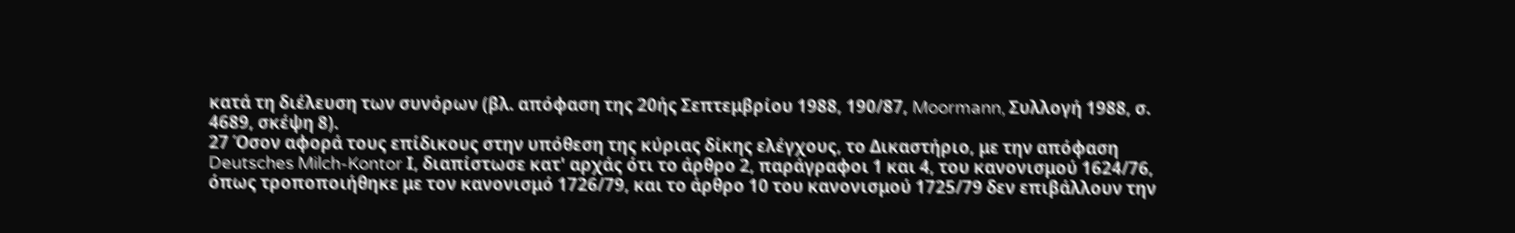κατά τη διέλευση των συνόρων (βλ. απόφαση της 20ής Σεπτεμβρίου 1988, 190/87, Moormann, Συλλογή 1988, σ. 4689, σκέψη 8).
27 Όσον αφορά τους επίδικους στην υπόθεση της κύριας δίκης ελέγχους, το Δικαστήριο, με την απόφαση Deutsches Milch-Kontor Ι, διαπίστωσε κατ' αρχάς ότι το άρθρο 2, παράγραφοι 1 και 4, του κανονισμού 1624/76, όπως τροποποιήθηκε με τον κανονισμό 1726/79, και το άρθρο 10 του κανονισμού 1725/79 δεν επιβάλλουν την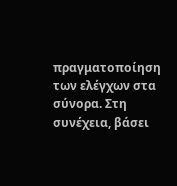πραγματοποίηση των ελέγχων στα σύνορα. Στη συνέχεια, βάσει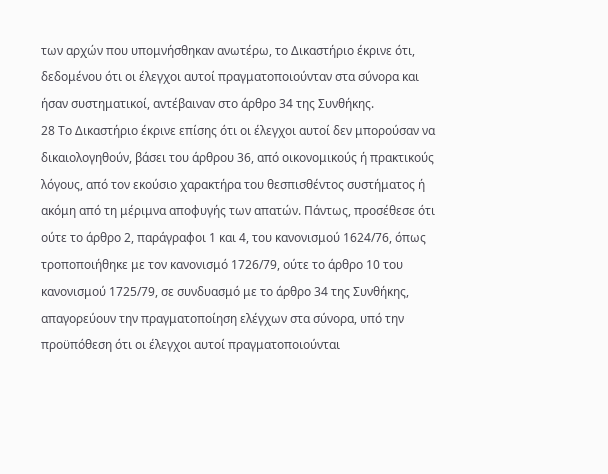των αρχών που υπομνήσθηκαν ανωτέρω, το Δικαστήριο έκρινε ότι, δεδομένου ότι οι έλεγχοι αυτοί πραγματοποιούνταν στα σύνορα και ήσαν συστηματικοί, αντέβαιναν στο άρθρο 34 της Συνθήκης.
28 Το Δικαστήριο έκρινε επίσης ότι οι έλεγχοι αυτοί δεν μπορούσαν να δικαιολογηθούν, βάσει του άρθρου 36, από οικονομικούς ή πρακτικούς λόγους, από τον εκούσιο χαρακτήρα του θεσπισθέντος συστήματος ή ακόμη από τη μέριμνα αποφυγής των απατών. Πάντως, προσέθεσε ότι ούτε το άρθρο 2, παράγραφοι 1 και 4, του κανονισμού 1624/76, όπως τροποποιήθηκε με τον κανονισμό 1726/79, ούτε το άρθρο 10 του κανονισμού 1725/79, σε συνδυασμό με το άρθρο 34 της Συνθήκης, απαγορεύουν την πραγματοποίηση ελέγχων στα σύνορα, υπό την προϋπόθεση ότι οι έλεγχοι αυτοί πραγματοποιούνται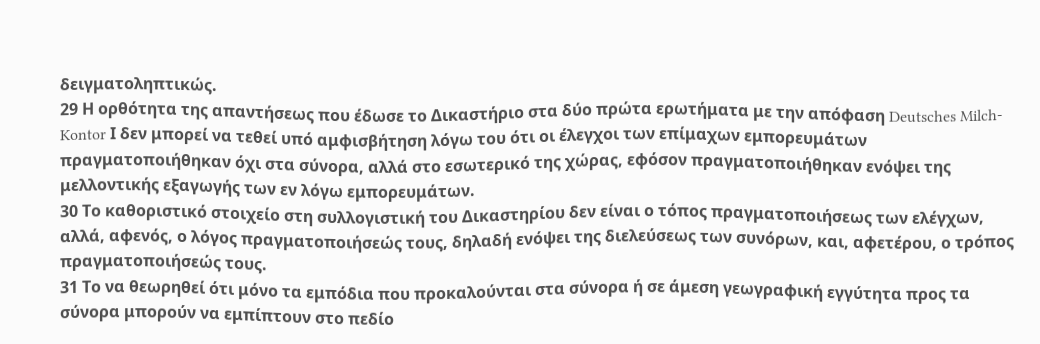δειγματοληπτικώς.
29 Η ορθότητα της απαντήσεως που έδωσε το Δικαστήριο στα δύο πρώτα ερωτήματα με την απόφαση Deutsches Milch-Kontor Ι δεν μπορεί να τεθεί υπό αμφισβήτηση λόγω του ότι οι έλεγχοι των επίμαχων εμπορευμάτων πραγματοποιήθηκαν όχι στα σύνορα, αλλά στο εσωτερικό της χώρας, εφόσον πραγματοποιήθηκαν ενόψει της μελλοντικής εξαγωγής των εν λόγω εμπορευμάτων.
30 Το καθοριστικό στοιχείο στη συλλογιστική του Δικαστηρίου δεν είναι ο τόπος πραγματοποιήσεως των ελέγχων, αλλά, αφενός, ο λόγος πραγματοποιήσεώς τους, δηλαδή ενόψει της διελεύσεως των συνόρων, και, αφετέρου, ο τρόπος πραγματοποιήσεώς τους.
31 Το να θεωρηθεί ότι μόνο τα εμπόδια που προκαλούνται στα σύνορα ή σε άμεση γεωγραφική εγγύτητα προς τα σύνορα μπορούν να εμπίπτουν στο πεδίο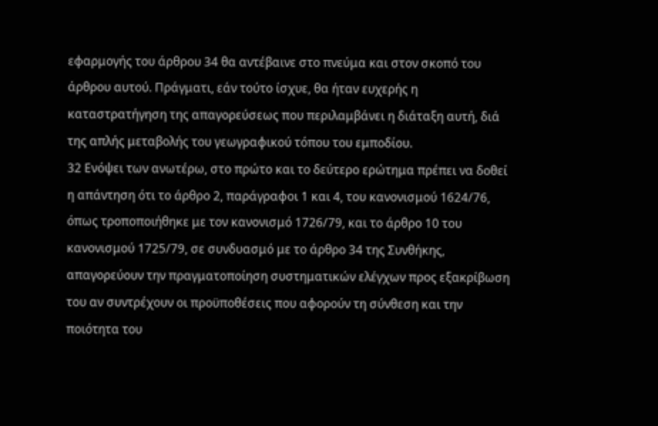εφαρμογής του άρθρου 34 θα αντέβαινε στο πνεύμα και στον σκοπό του άρθρου αυτού. Πράγματι, εάν τούτο ίσχυε, θα ήταν ευχερής η καταστρατήγηση της απαγορεύσεως που περιλαμβάνει η διάταξη αυτή, διά της απλής μεταβολής του γεωγραφικού τόπου του εμποδίου.
32 Ενόψει των ανωτέρω, στο πρώτο και το δεύτερο ερώτημα πρέπει να δοθεί η απάντηση ότι το άρθρο 2, παράγραφοι 1 και 4, του κανονισμού 1624/76, όπως τροποποιήθηκε με τον κανονισμό 1726/79, και το άρθρο 10 του κανονισμού 1725/79, σε συνδυασμό με το άρθρο 34 της Συνθήκης, απαγορεύουν την πραγματοποίηση συστηματικών ελέγχων προς εξακρίβωση του αν συντρέχουν οι προϋποθέσεις που αφορούν τη σύνθεση και την ποιότητα του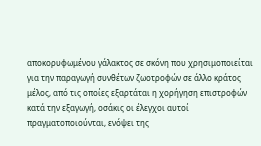αποκορυφωμένου γάλακτος σε σκόνη που χρησιμοποιείται για την παραγωγή συνθέτων ζωοτροφών σε άλλο κράτος μέλος, από τις οποίες εξαρτάται η χορήγηση επιστροφών κατά την εξαγωγή, οσάκις οι έλεγχοι αυτοί πραγματοποιούνται, ενόψει της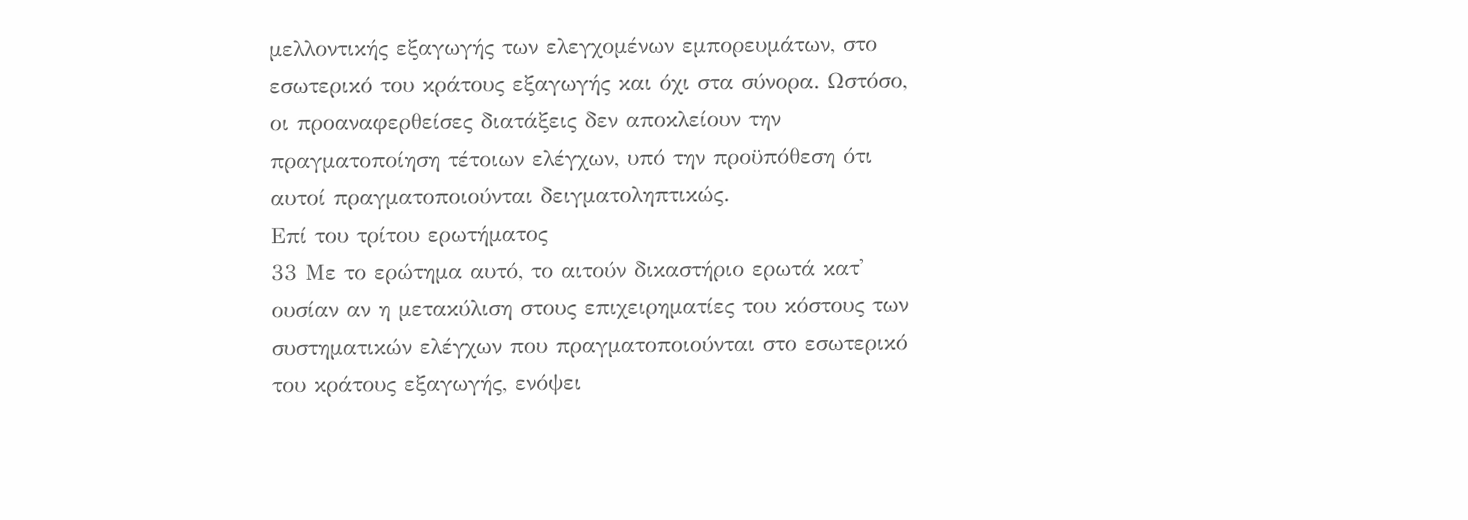μελλοντικής εξαγωγής των ελεγχομένων εμπορευμάτων, στο εσωτερικό του κράτους εξαγωγής και όχι στα σύνορα. Ωστόσο, οι προαναφερθείσες διατάξεις δεν αποκλείουν την πραγματοποίηση τέτοιων ελέγχων, υπό την προϋπόθεση ότι αυτοί πραγματοποιούνται δειγματοληπτικώς.
Επί του τρίτου ερωτήματος
33 Με το ερώτημα αυτό, το αιτούν δικαστήριο ερωτά κατ' ουσίαν αν η μετακύλιση στους επιχειρηματίες του κόστους των συστηματικών ελέγχων που πραγματοποιούνται στο εσωτερικό του κράτους εξαγωγής, ενόψει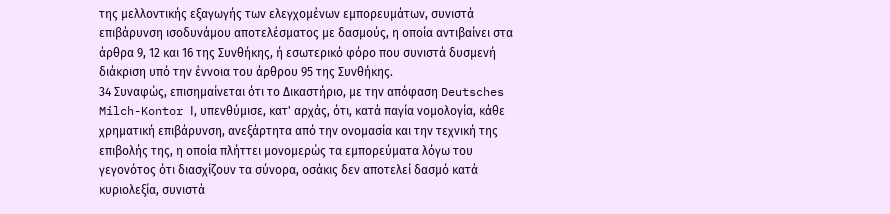της μελλοντικής εξαγωγής των ελεγχομένων εμπορευμάτων, συνιστά επιβάρυνση ισοδυνάμου αποτελέσματος με δασμούς, η οποία αντιβαίνει στα άρθρα 9, 12 και 16 της Συνθήκης, ή εσωτερικό φόρο που συνιστά δυσμενή διάκριση υπό την έννοια του άρθρου 95 της Συνθήκης.
34 Συναφώς, επισημαίνεται ότι το Δικαστήριο, με την απόφαση Deutsches Milch-Kontor Ι, υπενθύμισε, κατ' αρχάς, ότι, κατά παγία νομολογία, κάθε χρηματική επιβάρυνση, ανεξάρτητα από την ονομασία και την τεχνική της επιβολής της, η οποία πλήττει μονομερώς τα εμπορεύματα λόγω του γεγονότος ότι διασχίζουν τα σύνορα, οσάκις δεν αποτελεί δασμό κατά κυριολεξία, συνιστά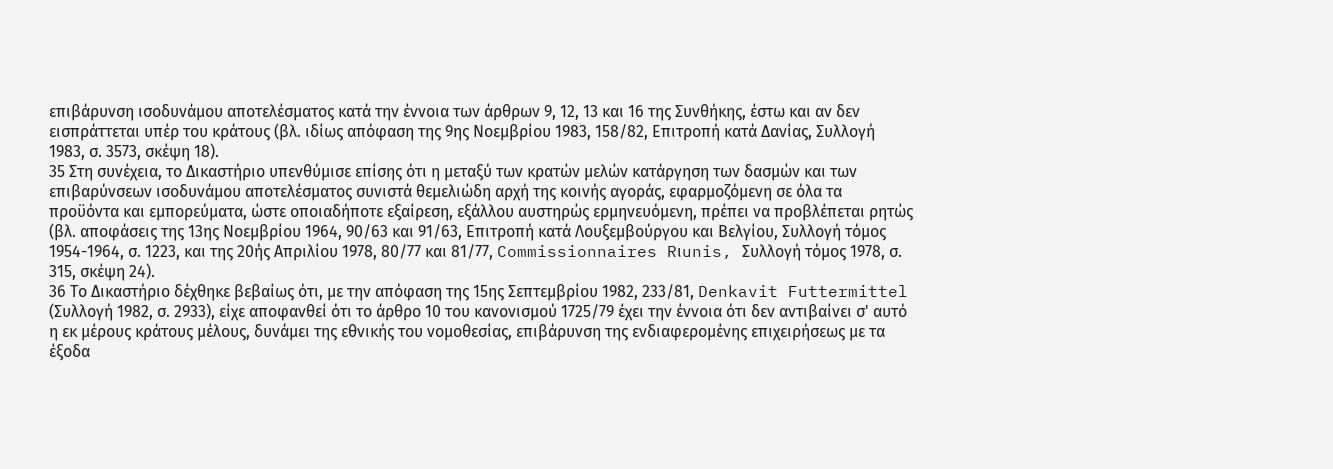επιβάρυνση ισοδυνάμου αποτελέσματος κατά την έννοια των άρθρων 9, 12, 13 και 16 της Συνθήκης, έστω και αν δεν εισπράττεται υπέρ του κράτους (βλ. ιδίως απόφαση της 9ης Νοεμβρίου 1983, 158/82, Επιτροπή κατά Δανίας, Συλλογή 1983, σ. 3573, σκέψη 18).
35 Στη συνέχεια, το Δικαστήριο υπενθύμισε επίσης ότι η μεταξύ των κρατών μελών κατάργηση των δασμών και των επιβαρύνσεων ισοδυνάμου αποτελέσματος συνιστά θεμελιώδη αρχή της κοινής αγοράς, εφαρμοζόμενη σε όλα τα προϋόντα και εμπορεύματα, ώστε οποιαδήποτε εξαίρεση, εξάλλου αυστηρώς ερμηνευόμενη, πρέπει να προβλέπεται ρητώς (βλ. αποφάσεις της 13ης Νοεμβρίου 1964, 90/63 και 91/63, Επιτροπή κατά Λουξεμβούργου και Βελγίου, Συλλογή τόμος 1954-1964, σ. 1223, και της 20ής Απριλίου 1978, 80/77 και 81/77, Commissionnaires Rιunis, Συλλογή τόμος 1978, σ. 315, σκέψη 24).
36 Το Δικαστήριο δέχθηκε βεβαίως ότι, με την απόφαση της 15ης Σεπτεμβρίου 1982, 233/81, Denkavit Futtermittel (Συλλογή 1982, σ. 2933), είχε αποφανθεί ότι το άρθρο 10 του κανονισμού 1725/79 έχει την έννοια ότι δεν αντιβαίνει σ' αυτό η εκ μέρους κράτους μέλους, δυνάμει της εθνικής του νομοθεσίας, επιβάρυνση της ενδιαφερομένης επιχειρήσεως με τα έξοδα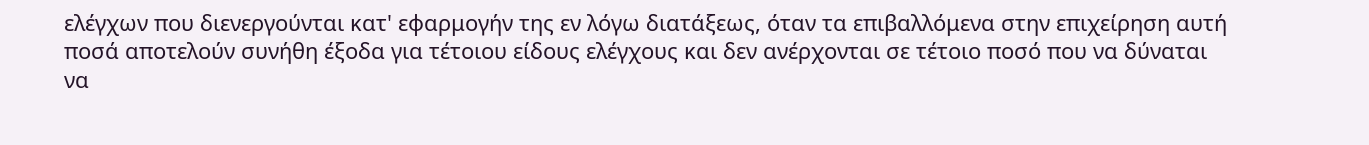ελέγχων που διενεργούνται κατ' εφαρμογήν της εν λόγω διατάξεως, όταν τα επιβαλλόμενα στην επιχείρηση αυτή ποσά αποτελούν συνήθη έξοδα για τέτοιου είδους ελέγχους και δεν ανέρχονται σε τέτοιο ποσό που να δύναται να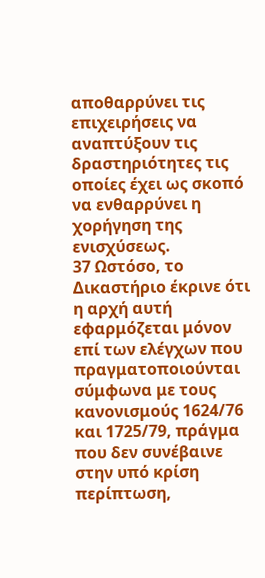αποθαρρύνει τις επιχειρήσεις να αναπτύξουν τις δραστηριότητες τις οποίες έχει ως σκοπό να ενθαρρύνει η χορήγηση της ενισχύσεως.
37 Ωστόσο, το Δικαστήριο έκρινε ότι η αρχή αυτή εφαρμόζεται μόνον επί των ελέγχων που πραγματοποιούνται σύμφωνα με τους κανονισμούς 1624/76 και 1725/79, πράγμα που δεν συνέβαινε στην υπό κρίση περίπτωση,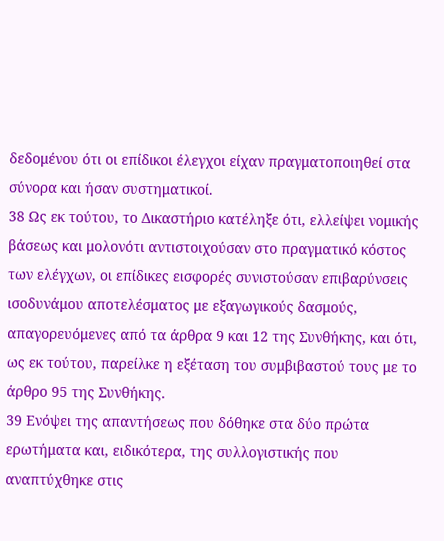δεδομένου ότι οι επίδικοι έλεγχοι είχαν πραγματοποιηθεί στα σύνορα και ήσαν συστηματικοί.
38 Ως εκ τούτου, το Δικαστήριο κατέληξε ότι, ελλείψει νομικής βάσεως και μολονότι αντιστοιχούσαν στο πραγματικό κόστος των ελέγχων, οι επίδικες εισφορές συνιστούσαν επιβαρύνσεις ισοδυνάμου αποτελέσματος με εξαγωγικούς δασμούς, απαγορευόμενες από τα άρθρα 9 και 12 της Συνθήκης, και ότι, ως εκ τούτου, παρείλκε η εξέταση του συμβιβαστού τους με το άρθρο 95 της Συνθήκης.
39 Ενόψει της απαντήσεως που δόθηκε στα δύο πρώτα ερωτήματα και, ειδικότερα, της συλλογιστικής που αναπτύχθηκε στις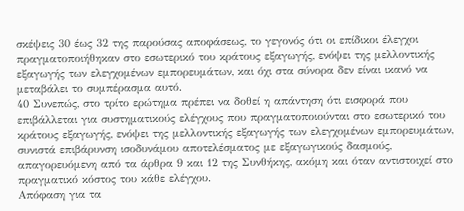σκέψεις 30 έως 32 της παρούσας αποφάσεως, το γεγονός ότι οι επίδικοι έλεγχοι πραγματοποιήθηκαν στο εσωτερικό του κράτους εξαγωγής, ενόψει της μελλοντικής εξαγωγής των ελεγχομένων εμπορευμάτων, και όχι στα σύνορα δεν είναι ικανό να μεταβάλει το συμπέρασμα αυτό.
40 Συνεπώς, στο τρίτο ερώτημα πρέπει να δοθεί η απάντηση ότι εισφορά που επιβάλλεται για συστηματικούς ελέγχους που πραγματοποιούνται στο εσωτερικό του κράτους εξαγωγής, ενόψει της μελλοντικής εξαγωγής των ελεγχομένων εμπορευμάτων, συνιστά επιβάρυνση ισοδυνάμου αποτελέσματος με εξαγωγικούς δασμούς, απαγορευόμενη από τα άρθρα 9 και 12 της Συνθήκης, ακόμη και όταν αντιστοιχεί στο πραγματικό κόστος του κάθε ελέγχου.
Απόφαση για τα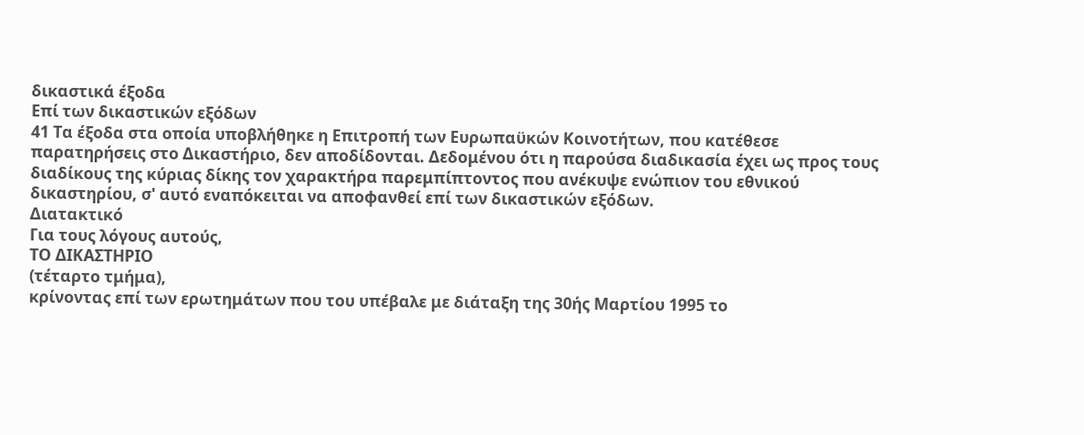δικαστικά έξοδα
Επί των δικαστικών εξόδων
41 Τα έξοδα στα οποία υποβλήθηκε η Επιτροπή των Ευρωπαϋκών Κοινοτήτων, που κατέθεσε παρατηρήσεις στο Δικαστήριο, δεν αποδίδονται. Δεδομένου ότι η παρούσα διαδικασία έχει ως προς τους διαδίκους της κύριας δίκης τον χαρακτήρα παρεμπίπτοντος που ανέκυψε ενώπιον του εθνικού δικαστηρίου, σ' αυτό εναπόκειται να αποφανθεί επί των δικαστικών εξόδων.
Διατακτικό
Για τους λόγους αυτούς,
ΤΟ ΔΙΚΑΣΤΗΡΙΟ
(τέταρτο τμήμα),
κρίνοντας επί των ερωτημάτων που του υπέβαλε με διάταξη της 30ής Μαρτίου 1995 το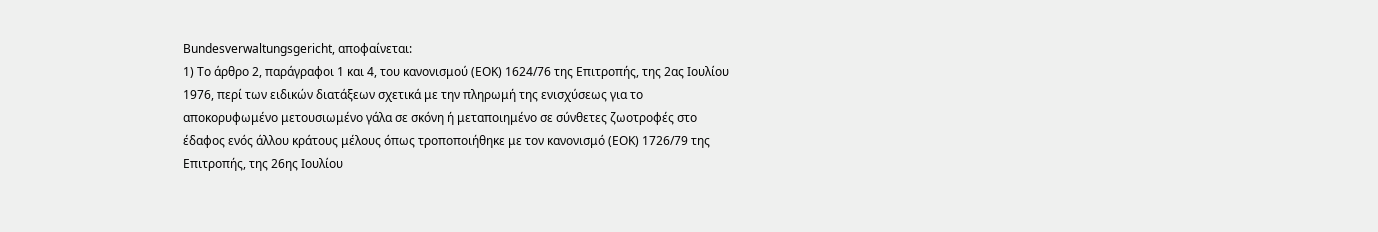Bundesverwaltungsgericht, αποφαίνεται:
1) Το άρθρο 2, παράγραφοι 1 και 4, του κανονισμού (ΕΟΚ) 1624/76 της Επιτροπής, της 2ας Ιουλίου 1976, περί των ειδικών διατάξεων σχετικά με την πληρωμή της ενισχύσεως για το αποκορυφωμένο μετουσιωμένο γάλα σε σκόνη ή μεταποιημένο σε σύνθετες ζωοτροφές στο έδαφος ενός άλλου κράτους μέλους όπως τροποποιήθηκε με τον κανονισμό (ΕΟΚ) 1726/79 της Επιτροπής, της 26ης Ιουλίου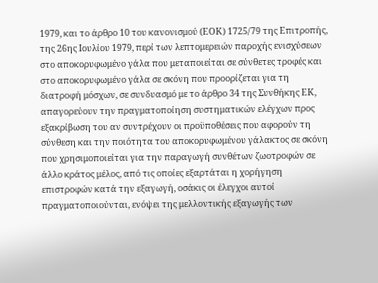1979, και το άρθρο 10 του κανονισμού (ΕΟΚ) 1725/79 της Επιτροπής, της 26ης Ιουλίου 1979, περί των λεπτομερειών παροχής ενισχύσεων στο αποκορυφωμένο γάλα που μεταποιείται σε σύνθετες τροφές και στο αποκορυφωμένο γάλα σε σκόνη που προορίζεται για τη διατροφή μόσχων, σε συνδυασμό με το άρθρο 34 της Συνθήκης ΕΚ, απαγορεύουν την πραγματοποίηση συστηματικών ελέγχων προς εξακρίβωση του αν συντρέχουν οι προϋποθέσεις που αφορούν τη σύνθεση και την ποιότητα του αποκορυφωμένου γάλακτος σε σκόνη που χρησιμοποιείται για την παραγωγή συνθέτων ζωοτροφών σε άλλο κράτος μέλος, από τις οποίες εξαρτάται η χορήγηση επιστροφών κατά την εξαγωγή, οσάκις οι έλεγχοι αυτοί πραγματοποιούνται, ενόψει της μελλοντικής εξαγωγής των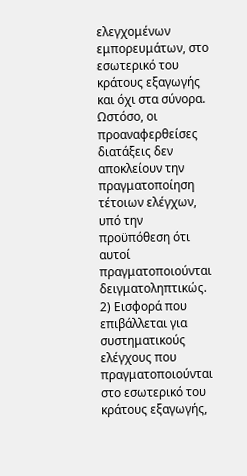ελεγχομένων εμπορευμάτων, στο εσωτερικό του κράτους εξαγωγής και όχι στα σύνορα. Ωστόσο, οι προαναφερθείσες διατάξεις δεν αποκλείουν την πραγματοποίηση τέτοιων ελέγχων, υπό την προϋπόθεση ότι αυτοί πραγματοποιούνται δειγματοληπτικώς.
2) Εισφορά που επιβάλλεται για συστηματικούς ελέγχους που πραγματοποιούνται στο εσωτερικό του κράτους εξαγωγής,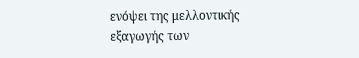ενόψει της μελλοντικής εξαγωγής των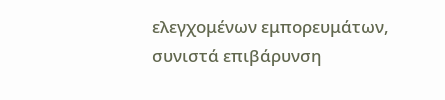ελεγχομένων εμπορευμάτων, συνιστά επιβάρυνση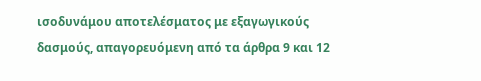ισοδυνάμου αποτελέσματος με εξαγωγικούς δασμούς, απαγορευόμενη από τα άρθρα 9 και 12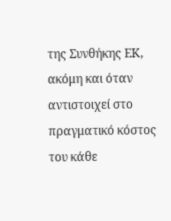της Συνθήκης ΕΚ, ακόμη και όταν αντιστοιχεί στο πραγματικό κόστος του κάθε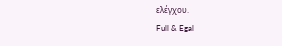ελέγχου.
Full & Egal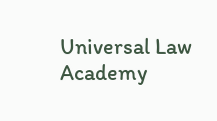Universal Law Academy